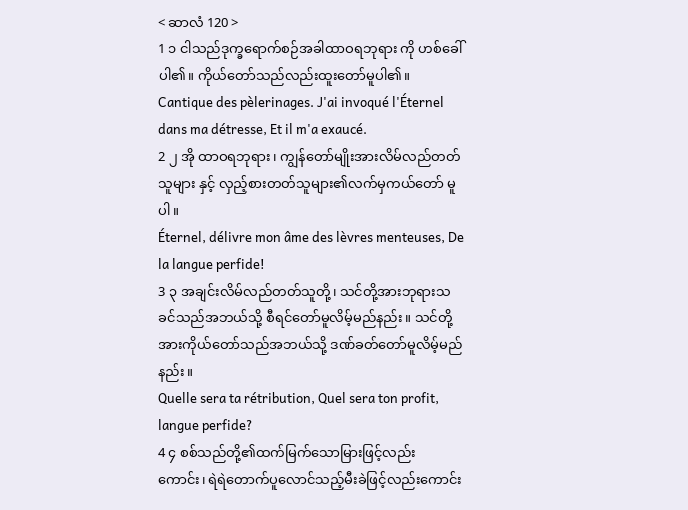< ဆာလံ 120 >
1 ၁ ငါသည်ဒုက္ခရောက်စဉ်အခါထာဝရဘုရား ကို ဟစ်ခေါ်ပါ၏။ ကိုယ်တော်သည်လည်းထူးတော်မူပါ၏။
Cantique des pèlerinages. J'ai invoqué l'Éternel dans ma détresse, Et il m'a exaucé.
2 ၂ အို ထာဝရဘုရား၊ ကျွန်တော်မျိုးအားလိမ်လည်တတ်သူများ နှင့် လှည့်စားတတ်သူများ၏လက်မှကယ်တော် မူပါ။
Éternel, délivre mon âme des lèvres menteuses, De la langue perfide!
3 ၃ အချင်းလိမ်လည်တတ်သူတို့၊ သင်တို့အားဘုရားသခင်သည်အဘယ်သို့ စီရင်တော်မူလိမ့်မည်နည်း။ သင်တို့အားကိုယ်တော်သည်အဘယ်သို့ ဒဏ်ခတ်တော်မူလိမ့်မည်နည်း။
Quelle sera ta rétribution, Quel sera ton profit, langue perfide?
4 ၄ စစ်သည်တို့၏ထက်မြက်သောမြားဖြင့်လည်း ကောင်း၊ ရဲရဲတောက်ပူလောင်သည့်မီးခဲဖြင့်လည်းကောင်း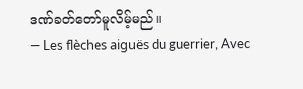ဒဏ်ခတ်တော်မူလိမ့်မည်။
— Les flèches aiguës du guerrier, Avec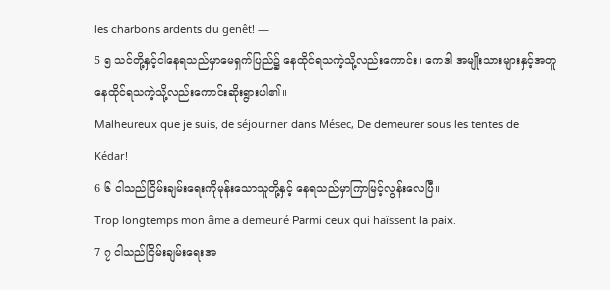les charbons ardents du genêt! —
5 ၅ သင်တို့နှင့်ငါနေရသည်မှာမေရှက်ပြည်၌ နေထိုင်ရသကဲ့သို့လည်းကောင်း၊ ကေဒါ အမျိုးသားများနှင့်အတူ နေထိုင်ရသကဲ့သို့လည်းကောင်းဆိုးရွားပါ၏။
Malheureux que je suis, de séjourner dans Mésec, De demeurer sous les tentes de Kédar!
6 ၆ ငါသည်ငြိမ်းချမ်းရေးကိုမုန်းသောသူတို့နှင့် နေရသည်မှာကြာမြင့်လွန်းလေပြီ။
Trop longtemps mon âme a demeuré Parmi ceux qui haïssent la paix.
7 ၇ ငါသည်ငြိမ်းချမ်းရေးအ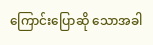ကြောင်းပြောဆို သောအခါ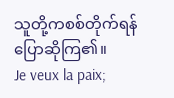သူတို့ကစစ်တိုက်ရန်ပြောဆိုကြ၏။
Je veux la paix;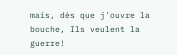mais, dès que j'ouvre la bouche, Ils veulent la guerre!